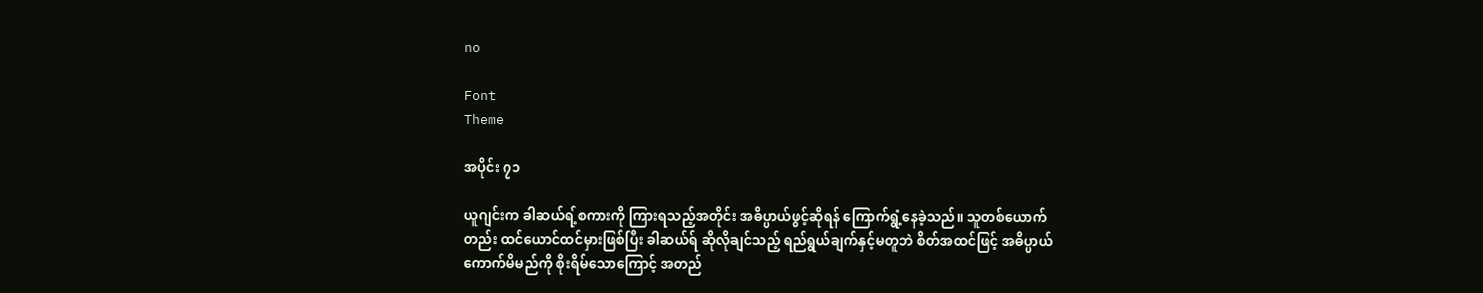no

Font
Theme

အပိုင်း ၇၁

ယူဂျင်းက ခါဆယ်ရ့်စကားကို ကြားရသည့်အတိုင်း အဓိပ္ပာယ်ဖွင့်ဆိုရန် ကြောက်ရွံ့နေခဲ့သည်။ သူတစ်ယောက်တည်း ထင်ယောင်ထင်မှားဖြစ်ပြီး ခါဆယ်ရ် ဆိုလိုချင်သည့် ရည်ရွယ်ချက်နှင့်မတူဘဲ စိတ်အထင်ဖြင့် အဓိပ္ပာယ်ကောက်မိမည်ကို စိုးရိမ်သောကြောင့် အတည်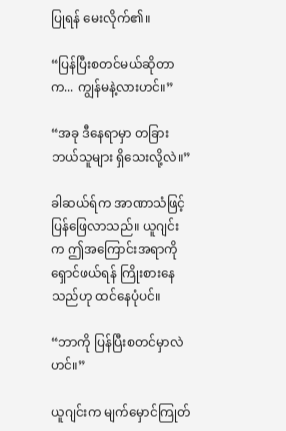ပြုရန် မေးလိုက်၏။

“ပြန်ပြီးစတင်မယ်ဆိုတာက... ကျွန်မနဲ့လားဟင်။”

“အခု ဒီနေရာမှာ တခြားဘယ်သူများ ရှိသေးလို့လဲ။”

ခါဆယ်ရ်က အာဏာသံဖြင့် ပြန်ဖြေလာသည်။ ယူဂျင်းက ဤအကြောင်းအရာကို ရှောင်ဖယ်ရန် ကြိုးစားနေသည်ဟု ထင်နေပုံပင်။

“ဘာကို ပြန်ပြီးစတင်မှာလဲဟင်။”

ယူဂျင်းက မျက်မှောင်ကြုတ်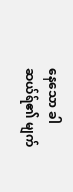နေသော ခါဆယ်ရ်၏ မျက်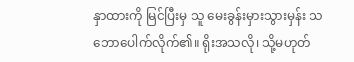နှာထားကို မြင်ပြီးမှ သူ မေးခွန်းမှားသွားမှန်း သဘောပေါက်လိုက်၏။ ရိုးအသလို၊ သို့မဟုတ်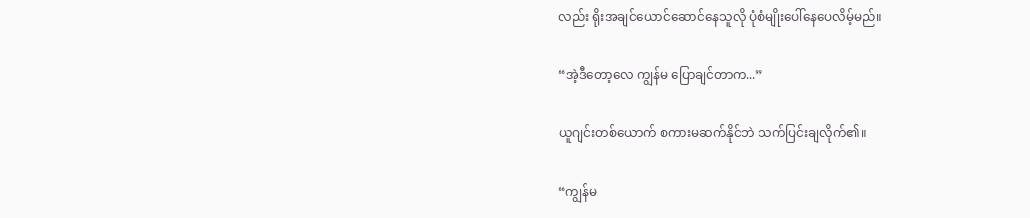လည်း ရိုးအချင်ယောင်ဆောင်နေသူလို ပုံစံမျိုးပေါ်နေပေလိမ့်မည်။

“အဲ့ဒီတော့လေ ကျွန်မ ပြောချင်တာက...”

ယူဂျင်းတစ်ယောက် စကားမဆက်နိုင်ဘဲ သက်ပြင်းချလိုက်၏။

“ကျွန်မ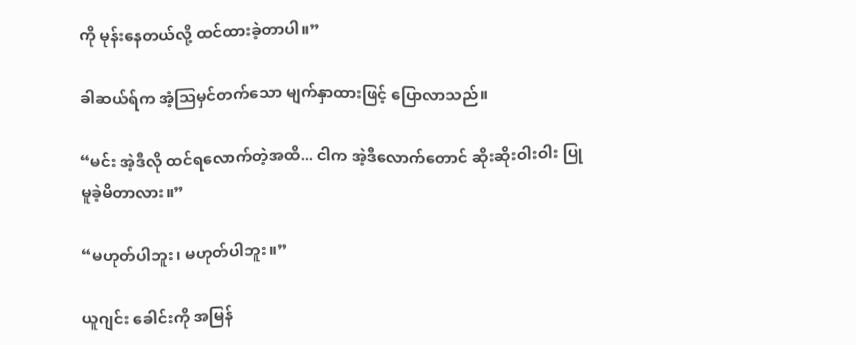ကို မုန်းနေတယ်လို့ ထင်ထားခဲ့တာပါ။”

ခါဆယ်ရ်က အံ့ဩမှင်တက်သော မျက်နှာထားဖြင့် ပြောလာသည်။

“မင်း အဲ့ဒီလို ထင်ရလောက်တဲ့အထိ... ငါက အဲ့ဒီလောက်တောင် ဆိုးဆိုးဝါးဝါး ပြုမူခဲ့မိတာလား။”

“မဟုတ်ပါဘူး၊ မဟုတ်ပါဘူး။”

ယူဂျင်း ခေါင်းကို အမြန်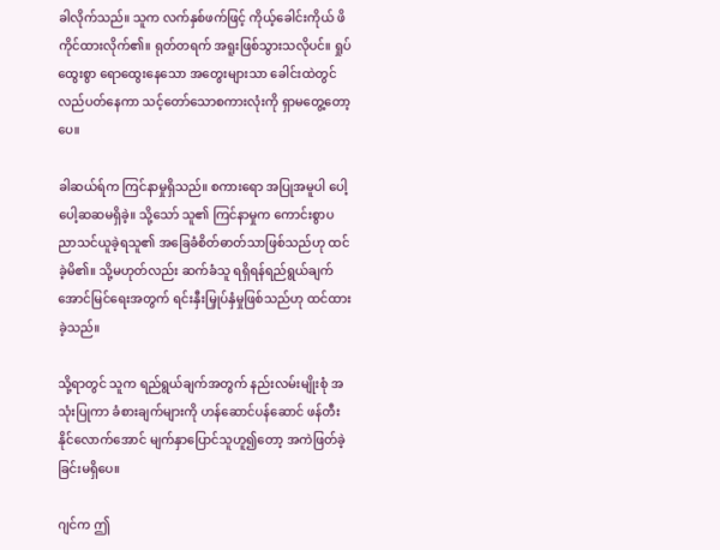ခါလိုက်သည်။ သူက လက်နှစ်ဖက်ဖြင့် ကိုယ့်ခေါင်းကိုယ် ဖိကိုင်ထားလိုက်၏။ ရုတ်တရက် အရူးဖြစ်သွားသလိုပင်။ ရှုပ်ထွေးစွာ ရောထွေးနေသော အတွေးများသာ ခေါင်းထဲတွင်လည်ပတ်နေကာ သင့်တော်သောစကားလုံးကို ရှာမတွေ့တော့ပေ။

ခါဆယ်ရ်က ကြင်နာမှုရှိသည်။ စကားရော အပြုအမူပါ ပေါ့ပေါ့ဆဆမရှိခဲ့။ သို့သော် သူ၏ ကြင်နာမှုက ကောင်းစွာပညာသင်ယူခဲ့ရသူ၏ အခြေခံစိတ်ဓာတ်သာဖြစ်သည်ဟု ထင်ခဲ့မိ၏။ သို့မဟုတ်လည်း ဆက်ခံသူ ရရှိရန်ရည်ရွယ်ချက် အောင်မြင်ရေးအတွက် ရင်းနှီးမြှုပ်နှံမှုဖြစ်သည်ဟု ထင်ထားခဲ့သည်။

သို့ရာတွင် သူက ရည်ရွယ်ချက်အတွက် နည်းလမ်းမျိုးစုံ အသုံးပြုကာ ခံစားချက်များကို ဟန်ဆောင်ပန်ဆောင် ဖန်တီးနိုင်လောက်အောင် မျက်နှာပြောင်သူဟူ၍တော့ အကဲဖြတ်ခဲ့ခြင်းမရှိပေ။

ဂျင်က ဤ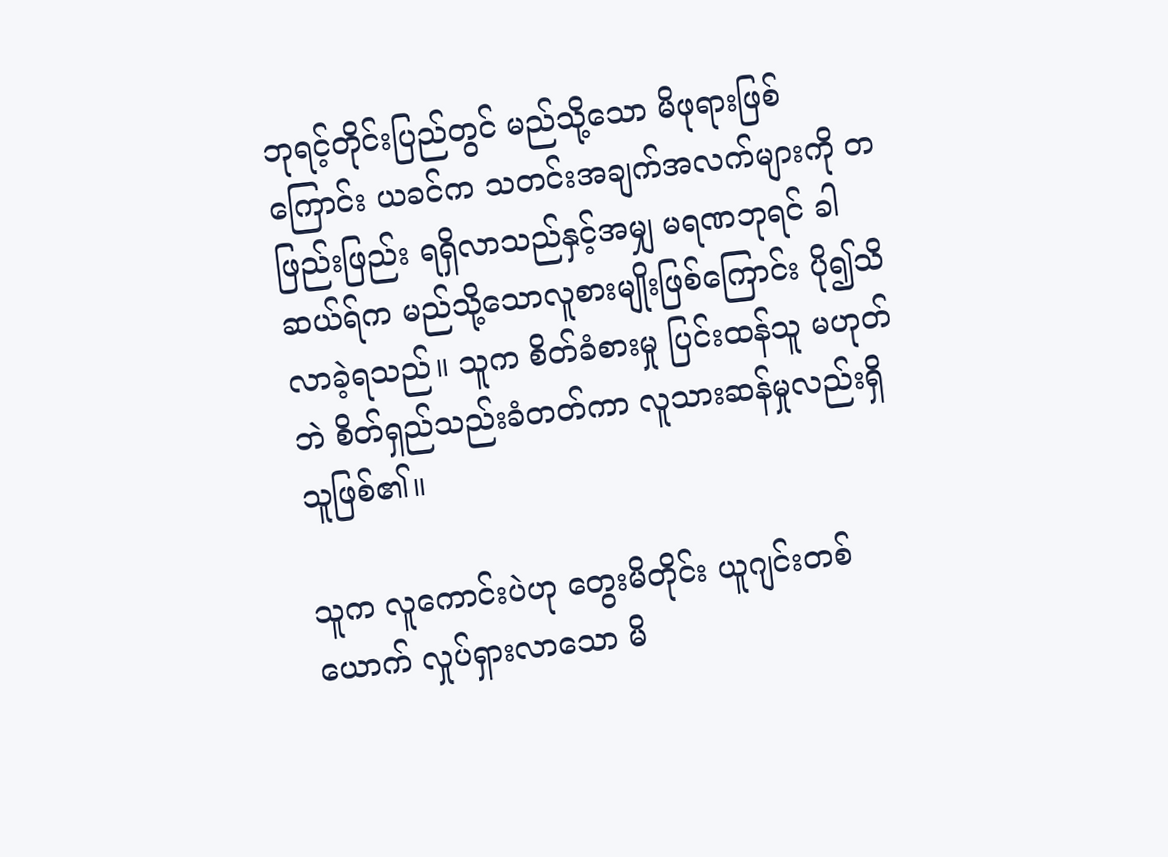ဘုရင့်တိုင်းပြည်တွင် မည်သို့သော မိဖုရားဖြစ်ကြောင်း ယခင်က သတင်းအချက်အလက်များကို တဖြည်းဖြည်း ရရှိလာသည်နှင့်အမျှ မရဏဘုရင် ခါဆယ်ရ်က မည်သို့သောလူစားမျိုးဖြစ်ကြောင်း ပို၍သိလာခဲ့ရသည်။ သူက စိတ်ခံစားမှု ပြင်းထန်သူ မဟုတ်ဘဲ စိတ်ရှည်သည်းခံတတ်ကာ လူသားဆန်မှုလည်းရှိသူဖြစ်၏။

သူက လူကောင်းပဲဟု တွေးမိတိုင်း ယူဂျင်းတစ်ယောက် လှုပ်ရှားလာသော မိ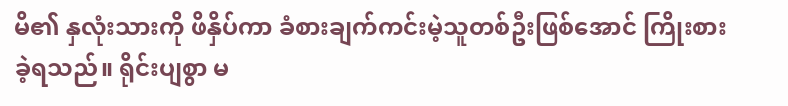မိ၏ နှလုံးသားကို ဖိနှိပ်ကာ ခံစားချက်ကင်းမဲ့သူတစ်ဦးဖြစ်အောင် ကြိုးစားခဲ့ရသည်။ ရိုင်းပျစွာ မ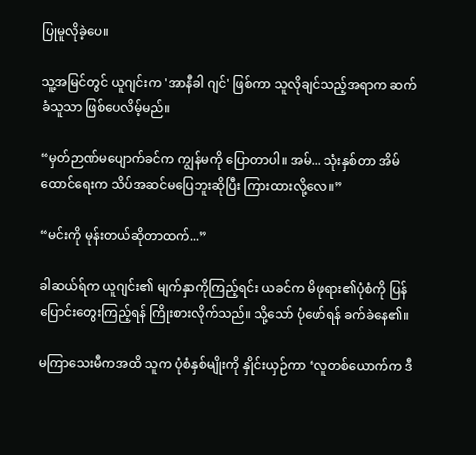ပြုမူလိုခဲ့ပေ။

သူ့အမြင်တွင် ယူဂျင်းက 'အာနီခါ ဂျင်' ဖြစ်ကာ သူလိုချင်သည့်အရာက ဆက်ခံသူသာ ဖြစ်ပေလိမ့်မည်။

“မှတ်ဉာဏ်မပျောက်ခင်က ကျွန်မကို ပြောတာပါ။ အမ်... သုံးနှစ်တာ အိမ်ထောင်ရေးက သိပ်အဆင်မပြေဘူးဆိုပြီး ကြားထားလို့လေ။”

“မင်းကို မုန်းတယ်ဆိုတာထက်...”

ခါဆယ်ရ်က ယူဂျင်း၏ မျက်နှာကိုကြည့်ရင်း ယခင်က မိဖုရား၏ပုံစံကို ပြန်ပြောင်းတွေးကြည့်ရန် ကြိုးစားလိုက်သည်။ သို့သော် ပုံဖော်ရန် ခက်ခဲနေ၏။

မကြာသေးမီကအထိ သူက ပုံစံနှစ်မျိုးကို နှိုင်းယှဉ်ကာ ‘လူတစ်ယောက်က ဒီ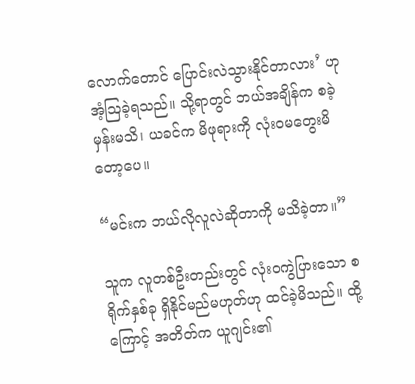လောက်တောင် ပြောင်းလဲသွားနိုင်တာလား’ ဟု အံ့ဩခဲ့ရသည်။ သို့ရာတွင် ဘယ်အချိန်က စခဲ့မှန်းမသိ၊ ယခင်က မိဖုရားကို လုံးဝမတွေးမိတော့ပေ။

“မင်းက ဘယ်လိုလူလဲဆိုတာကို မသိခဲ့တာ။”

သူက လူတစ်ဦးတည်းတွင် လုံးဝကွဲပြားသော စရိုက်နှစ်ခု ရှိနိုင်မည်မဟုတ်ဟု ထင်ခဲ့မိသည်။ ထို့ကြောင့် အတိတ်က ယူဂျင်း၏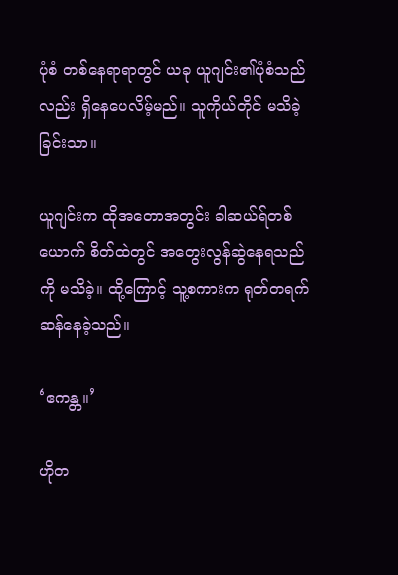ပုံစံ တစ်နေရာရာတွင် ယခု ယူဂျင်း၏ပုံစံသည်လည်း ရှိနေပေလိမ့်မည်။ သူကိုယ်တိုင် မသိခဲ့ခြင်းသာ။

ယူဂျင်းက ထိုအတောအတွင်း ခါဆယ်ရ်တစ်ယောက် စိတ်ထဲတွင် အတွေးလွန်ဆွဲနေရသည်ကို မသိခဲ့။ ထို့ကြောင့် သူ့စကားက ရုတ်တရက်ဆန်နေခဲ့သည်။

‘ဧကန္တ။’

ဟိုတ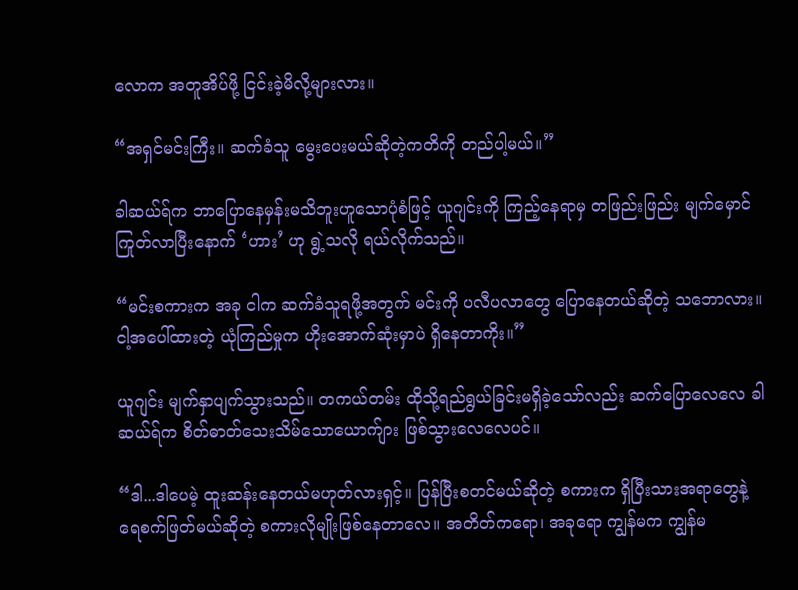လောက အတူအိပ်ဖို့ ငြင်းခဲ့မိလို့များလား။

“အရှင်မင်းကြီး။ ဆက်ခံသူ မွေးပေးမယ်ဆိုတဲ့ကတိကို တည်ပါ့မယ်။”

ခါဆယ်ရ်က ဘာပြောနေမှန်းမသိဘူးဟူသောပုံစံဖြင့် ယူဂျင်းကို ကြည့်နေရာမှ တဖြည်းဖြည်း မျက်မှောင်ကြုတ်လာပြီးနောက် ‘ဟား’ ဟု ရွဲ့သလို ရယ်လိုက်သည်။

“မင်းစကားက အခု ငါက ဆက်ခံသူရဖို့အတွက် မင်းကို ပလီပလာတွေ ပြောနေတယ်ဆိုတဲ့ သဘောလား။ ငါ့အပေါ်ထားတဲ့ ယုံကြည်မှုက ဟိုးအောက်ဆုံးမှာပဲ ရှိနေတာကိုး။”

ယူဂျင်း မျက်နှာပျက်သွားသည်။ တကယ်တမ်း ထိုသို့ရည်ရွယ်ခြင်းမရှိခဲ့သော်လည်း ဆက်ပြောလေလေ ခါဆယ်ရ်က စိတ်ဓာတ်သေးသိမ်သောယောက်ျား ဖြစ်သွားလေလေပင်။

“ဒါ...ဒါပေမဲ့ ထူးဆန်းနေတယ်မဟုတ်လားရှင့်။ ပြန်ပြီးစတင်မယ်ဆိုတဲ့ စကားက ရှိပြီးသားအရာတွေနဲ့ ရေစက်ဖြတ်မယ်ဆိုတဲ့ စကားလိုမျိုးဖြစ်နေတာလေ။ အတိတ်ကရော၊ အခုရော ကျွန်မက ကျွန်မ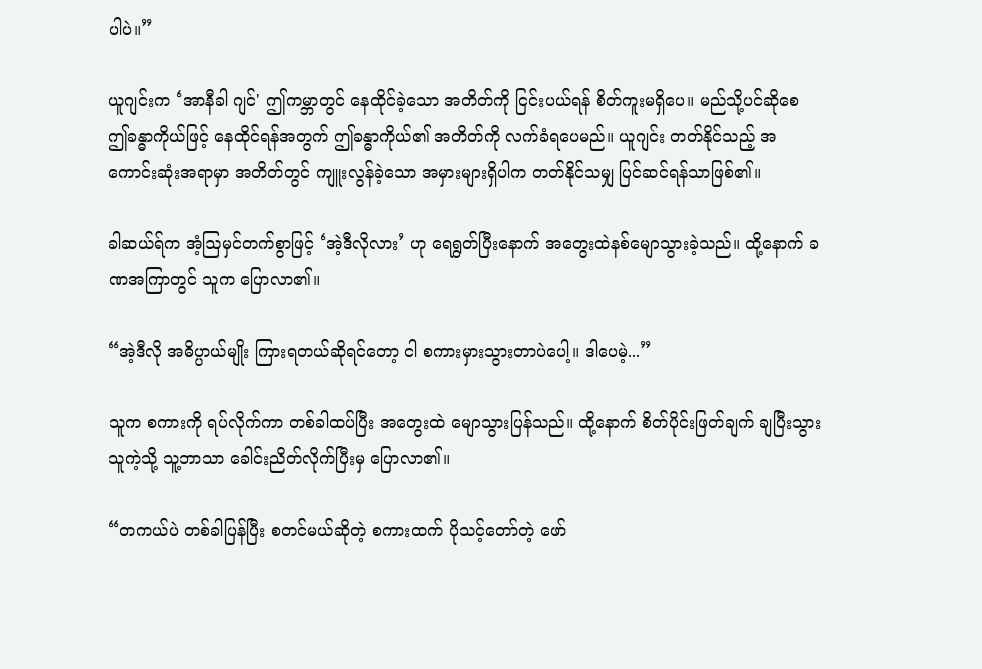ပါပဲ။”

ယူဂျင်းက ‘အာနီခါ ဂျင်' ဤကမ္ဘာတွင် နေထိုင်ခဲ့သော အတိတ်ကို ငြင်းပယ်ရန် စိတ်ကူးမရှိပေ။ မည်သို့ပင်ဆိုစေ ဤခန္ဓာကိုယ်ဖြင့် နေထိုင်ရန်အတွက် ဤခန္ဓာကိုယ်၏ အတိတ်ကို လက်ခံရပေမည်။ ယူဂျင်း တတ်နိုင်သည့် အကောင်းဆုံးအရာမှာ အတိတ်တွင် ကျူးလွန်ခဲ့သော အမှားများရှိပါက တတ်နိုင်သမျှ ပြင်ဆင်ရန်သာဖြစ်၏။

ခါဆယ်ရ်က အံ့ဩမှင်တက်စွာဖြင့် ‘အဲ့ဒီလိုလား’ ဟု ရေရွတ်ပြီးနောက် အတွေးထဲနစ်မျောသွားခဲ့သည်။ ထို့နောက် ခဏအကြာတွင် သူက ပြောလာ၏။

“အဲ့ဒီလို အဓိပ္ပာယ်မျိုး ကြားရတယ်ဆိုရင်တော့ ငါ စကားမှားသွားတာပဲပေါ့။ ဒါပေမဲ့...”

သူက စကားကို ရပ်လိုက်ကာ တစ်ခါထပ်ပြီး အတွေးထဲ မျောသွားပြန်သည်။ ထို့နောက် စိတ်ပိုင်းဖြတ်ချက် ချပြီးသွားသူကဲ့သို့ သူ့ဘာသာ ခေါင်းညိတ်လိုက်ပြီးမှ ပြောလာ၏။

“တကယ်ပဲ တစ်ခါပြန်ပြီး စတင်မယ်ဆိုတဲ့ စကားထက် ပိုသင့်တော်တဲ့ ဖော်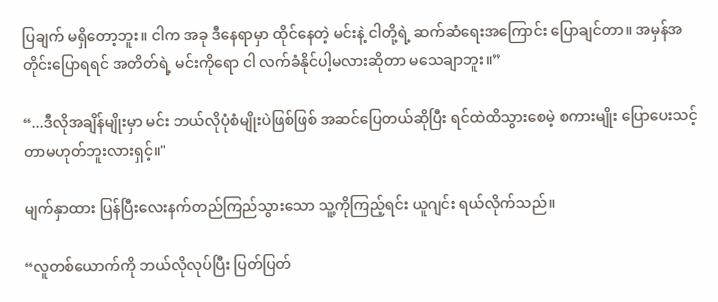ပြချက် မရှိတော့ဘူး။ ငါက အခု ဒီနေရာမှာ ထိုင်နေတဲ့ မင်းနဲ့ ငါတို့ရဲ့ ဆက်ဆံရေးအကြောင်း ပြောချင်တာ။ အမှန်အတိုင်းပြောရရင် အတိတ်ရဲ့ မင်းကိုရော ငါ လက်ခံနိုင်ပါ့မလားဆိုတာ မသေချာဘူး။”

“...ဒီလိုအချိန်မျိုးမှာ မင်း ဘယ်လိုပုံစံမျိုးပဲဖြစ်ဖြစ် အဆင်ပြေတယ်ဆိုပြီး ရင်ထဲထိသွားစေမဲ့ စကားမျိုး ပြောပေးသင့်တာမဟုတ်ဘူးလားရှင့်။"

မျက်နှာထား ပြန်ပြီးလေးနက်တည်ကြည်သွားသော သူ့ကိုကြည့်ရင်း ယူဂျင်း ရယ်လိုက်သည်။

“လူတစ်ယောက်ကို ဘယ်လိုလုပ်ပြီး ပြတ်ပြတ်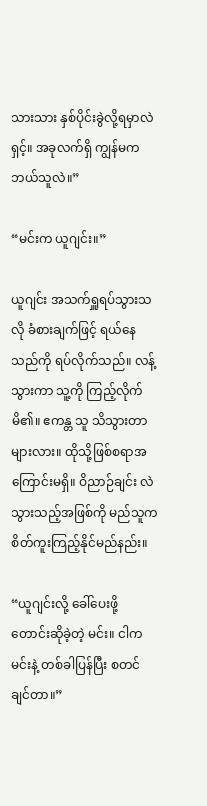သားသား နှစ်ပိုင်းခွဲလို့ရမှာလဲရှင့်။ အခုလက်ရှိ ကျွန်မက ဘယ်သူလဲ။”

“မင်းက ယူဂျင်း။”

ယူဂျင်း အသက်ရှူရပ်သွားသလို ခံစားချက်ဖြင့် ရယ်နေသည်ကို ရပ်လိုက်သည်။ လန့်သွားကာ သူ့ကို ကြည့်လိုက်မိ၏။ ဧကန္တ သူ သိသွားတာများလား။ ထိုသို့ဖြစ်စရာအကြောင်းမရှိ။ ဝိညာဉ်ချင်း လဲသွားသည့်အဖြစ်ကို မည်သူက စိတ်ကူးကြည့်နိုင်မည်နည်း။

“ယူဂျင်းလို့ ခေါ်ပေးဖို့ တောင်းဆိုခဲ့တဲ့ မင်း။ ငါက မင်းနဲ့ တစ်ခါပြန်ပြီး စတင်ချင်တာ။”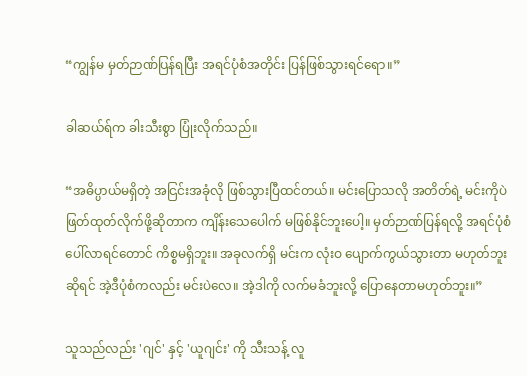“ကျွန်မ မှတ်ဉာဏ်ပြန်ရပြီး အရင်ပုံစံအတိုင်း ပြန်ဖြစ်သွားရင်ရော။”

ခါဆယ်ရ်က ခါးသီးစွာ ပြုံးလိုက်သည်။

“အဓိပ္ပာယ်မရှိတဲ့ အငြင်းအခုံလို ဖြစ်သွားပြီထင်တယ်။ မင်းပြောသလို အတိတ်ရဲ့ မင်းကိုပဲ ဖြတ်ထုတ်လိုက်ဖို့ဆိုတာက ကျိန်းသေပေါက် မဖြစ်နိုင်ဘူးပေါ့။ မှတ်ဉာဏ်ပြန်ရလို့ အရင်ပုံစံ ပေါ်လာရင်တောင် ကိစ္စမရှိဘူး။ အခုလက်ရှိ မင်းက လုံးဝ ပျောက်ကွယ်သွားတာ မဟုတ်ဘူးဆိုရင် အဲ့ဒီပုံစံကလည်း မင်းပဲလေ။ အဲ့ဒါကို လက်မခံဘူးလို့ ပြောနေတာမဟုတ်ဘူး။”

သူသည်လည်း 'ဂျင်' နှင့် 'ယူဂျင်း' ကို သီးသန့် လူ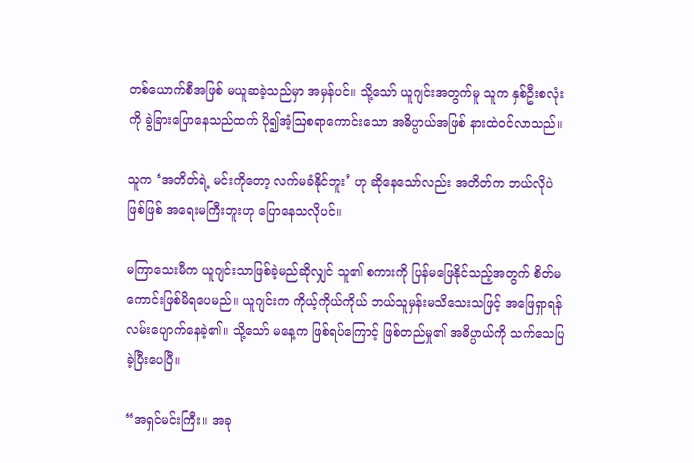တစ်ယောက်စီအဖြစ် မယူဆခဲ့သည်မှာ အမှန်ပင်။ သို့သော် ယူဂျင်းအတွက်မူ သူက နှစ်ဦးစလုံးကို ခွဲခြားပြောနေသည်ထက် ပို၍အံ့ဩစရာကောင်းသော အဓိပ္ပာယ်အဖြစ် နားထဲဝင်လာသည်။

သူက ‘အတိတ်ရဲ့ မင်းကိုတော့ လက်မခံနိုင်ဘူး’ ဟု ဆိုနေသော်လည်း အတိတ်က ဘယ်လိုပဲဖြစ်ဖြစ် အရေးမကြီးဘူးဟု ပြောနေသလိုပင်။

မကြာသေးမီက ယူဂျင်းသာဖြစ်ခဲ့မည်ဆိုလျှင် သူ၏ စကားကို ပြန်မဖြေနိုင်သည့်အတွက် စိတ်မကောင်းဖြစ်မိရပေမည်။ ယူဂျင်းက ကိုယ့်ကိုယ်ကိုယ် ဘယ်သူမှန်းမသိသေးသဖြင့် အဖြေရှာရန် လမ်းပျောက်နေခဲ့၏။ သို့သော် မနေ့က ဖြစ်ရပ်ကြောင့် ဖြစ်တည်မှု၏ အဓိပ္ပာယ်ကို သက်သေပြခဲ့ပြီးပေပြီ။

“အရှင်မင်းကြီး။ အခု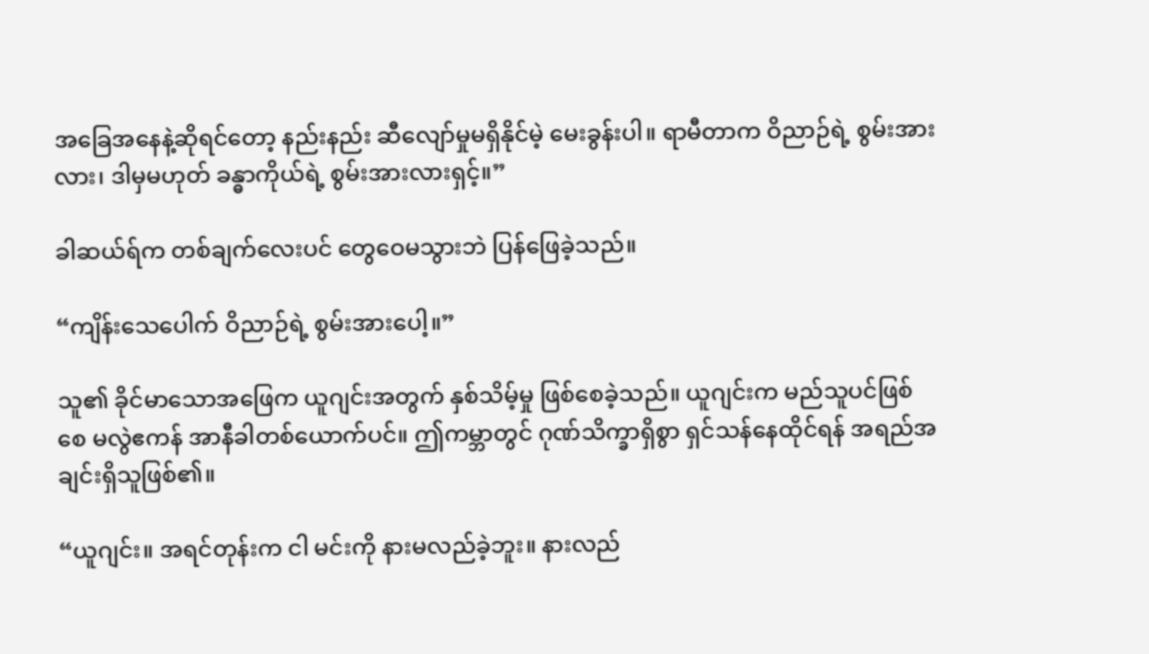အခြေအနေနဲ့ဆိုရင်တော့ နည်းနည်း ဆီလျော်မှုမရှိနိုင်မဲ့ မေးခွန်းပါ။ ရာမီတာက ဝိညာဉ်ရဲ့ စွမ်းအားလား၊ ဒါမှမဟုတ် ခန္ဓာကိုယ်ရဲ့ စွမ်းအားလားရှင့်။”

ခါဆယ်ရ်က တစ်ချက်လေးပင် တွေဝေမသွားဘဲ ပြန်ဖြေခဲ့သည်။

“ကျိန်းသေပေါက် ဝိညာဉ်ရဲ့ စွမ်းအားပေါ့။”

သူ၏ ခိုင်မာသောအဖြေက ယူဂျင်းအတွက် နှစ်သိမ့်မှု ဖြစ်စေခဲ့သည်။ ယူဂျင်းက မည်သူပင်ဖြစ်စေ မလွဲဧကန် အာနီခါတစ်ယောက်ပင်။ ဤကမ္ဘာတွင် ဂုဏ်သိက္ခာရှိစွာ ရှင်သန်နေထိုင်ရန် အရည်အချင်းရှိသူဖြစ်၏။

“ယူဂျင်း။ အရင်တုန်းက ငါ မင်းကို နားမလည်ခဲ့ဘူး။ နားလည်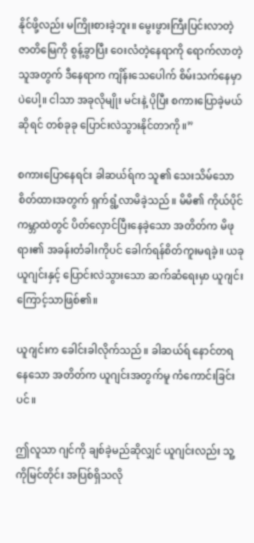နိုင်ဖို့လည်း မကြိုးစားခဲ့ဘူး။ မွေးဖွားကြီးပြင်းလာတဲ့ ဇာတိမြေကို စွန့်ခွာပြီး ဝေးလံတဲ့နေရာကို ရောက်လာတဲ့သူအတွက် ဒီနေရာက ကျိန်းသေပေါက် စိမ်းသက်နေမှာပဲပေါ့။ ငါသာ အခုလိုမျိုး မင်းနဲ့ ပိုပြီး စကားပြောခဲ့မယ်ဆိုရင် တစ်ခုခု ပြောင်းလဲသွားနိုင်တာကို။”

စကားပြောနေရင်း ခါဆယ်ရ်က သူ၏ သေးသိမ်သောစိတ်ထားအတွက် ရှက်ရွံ့လာမိခဲ့သည်။ မိမိ၏ ကိုယ်ပိုင်ကမ္ဘာထဲတွင် ပိတ်လှောင်ပြီးနေခဲ့သော အတိတ်က မိဖုရား၏ အခန်းတံခါးကိုပင် ခေါက်ရန်စိတ်ကူးမရခဲ့။ ယခု ယူဂျင်းနှင့် ပြောင်းလဲသွားသော ဆက်ဆံရေးမှာ ယူဂျင်းကြောင့်သာဖြစ်၏။

ယူဂျင်းက ခေါင်းခါလိုက်သည်။ ခါဆယ်ရ် နောင်တရနေသော အတိတ်က ယူဂျင်းအတွက်မူ ကံကောင်းခြင်းပင်။

ဤလူသာ ဂျင်ကို ချစ်ခဲ့မည်ဆိုလျှင် ယူဂျင်းလည်း သူ့ကိုမြင်တိုင်း အပြစ်ရှိသလို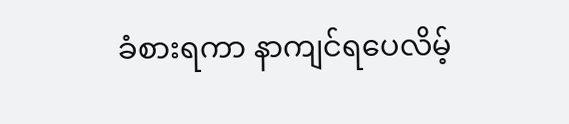ခံစားရကာ နာကျင်ရပေလိမ့်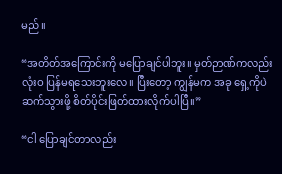မည်။

“အတိတ်အကြောင်းကို မပြောချင်ပါဘူး။ မှတ်ဉာဏ်ကလည်း လုံးဝ ပြန်မရသေးဘူးလေ။ ပြီးတော့ ကျွန်မက အခု ရှေ့ကိုပဲ ဆက်သွားဖို့ စိတ်ပိုင်းဖြတ်ထားလိုက်ပါပြီ။”

“ငါ ပြောချင်တာလည်း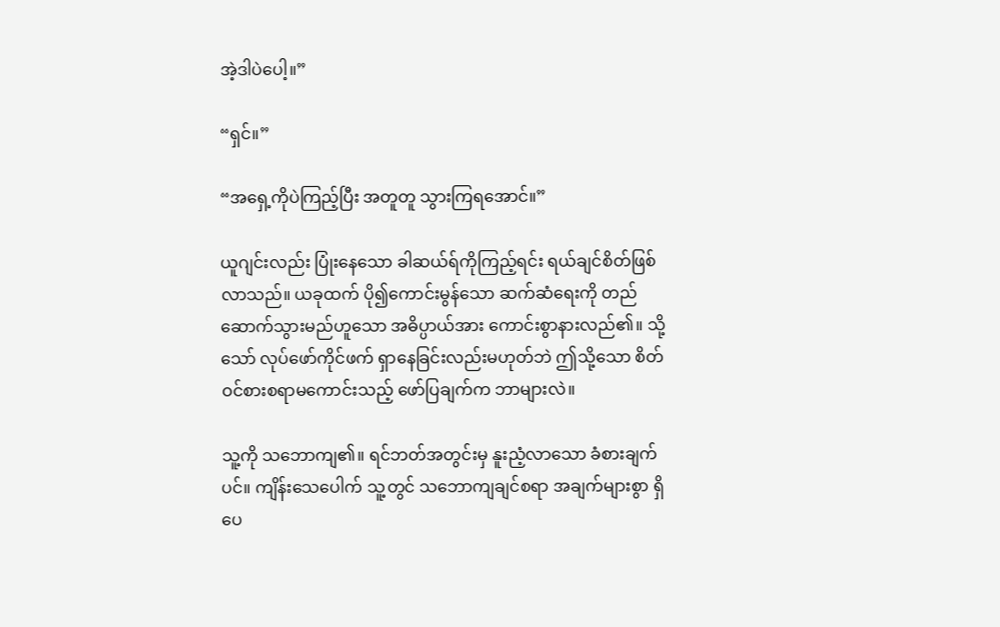အဲ့ဒါပဲပေါ့။”

“ရှင်။”

“အရှေ့ကိုပဲကြည့်ပြီး အတူတူ သွားကြရအောင်။”

ယူဂျင်းလည်း ပြုံးနေသော ခါဆယ်ရ်ကိုကြည့်ရင်း ရယ်ချင်စိတ်ဖြစ်လာသည်။ ယခုထက် ပို၍ကောင်းမွန်သော ဆက်ဆံရေးကို တည်ဆောက်သွားမည်ဟူသော အဓိပ္ပာယ်အား ကောင်းစွာနားလည်၏။ သို့သော် လုပ်ဖော်ကိုင်ဖက် ရှာနေခြင်းလည်းမဟုတ်ဘဲ ဤသို့သော စိတ်ဝင်စားစရာမကောင်းသည့် ဖော်ပြချက်က ဘာများလဲ။

သူ့ကို သဘောကျ၏။ ရင်ဘတ်အတွင်းမှ နူးညံ့လာသော ခံစားချက်ပင်။ ကျိန်းသေပေါက် သူ့တွင် သဘောကျချင်စရာ အချက်များစွာ ရှိပေ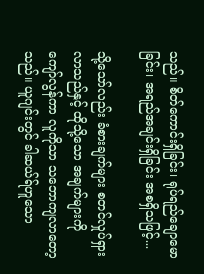သည်။ စိတ်ကောင်းရှိခြင်း၊ ရုပ်ရည်ချောမောခြင်း၊ အရည်အချင်းရှိခြင်း အစရှိသဖြင့်...

သို့သော်လည်း ခံစားချက်များ စတင်လှုပ်ရှားလာသည်နှင့် ထိုသို့သော အချက်များကို ကျော်လွန်ကာ လူကိုသာ သဘောကျလာတော့သည်။ ယူဂျင်းတွင် ခါဆယ်ရ်ဟူသော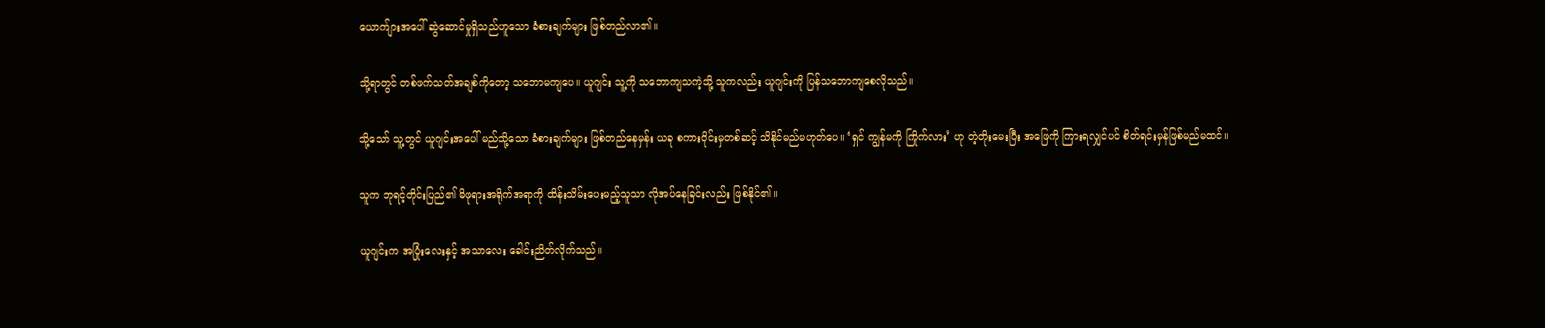ယောက်ျားအပေါ် ဆွဲဆောင်မှုရှိသည်ဟူသော ခံစားချက်များ ဖြစ်တည်လာ၏။

သို့ရာတွင် တစ်ဖက်သတ်အချစ်ကိုတော့ သဘောမကျပေ။ ယူဂျင်း သူ့ကို သဘောကျသကဲ့သို့ သူကလည်း ယူဂျင်းကို ပြန်သဘောကျစေလိုသည်။

သို့သော် သူ့တွင် ယူဂျင်းအပေါ် မည်သို့သော ခံစားချက်များ ဖြစ်တည်နေမှန်း ယခု စကားဝိုင်းမှတစ်ဆင့် သိနိုင်မည်မဟုတ်ပေ။ ‘ရှင် ကျွန်မကို ကြိုက်လား’ ဟု တဲ့တိုးမေးပြီး အဖြေကို ကြားရလျှင်ပင် စိတ်ရင်းမှန်ဖြစ်မည်မထင်။

သူက ဘုရင့်တိုင်းပြည်၏ မိဖုရားအရိုက်အရာကို ထိန်းသိမ်းပေးမည့်သူသာ လိုအပ်နေခြင်းလည်း ဖြစ်နိုင်၏။

ယူဂျင်းက အပြုံးလေးနှင့် အသာလေး ခေါင်းညိတ်လိုက်သည်။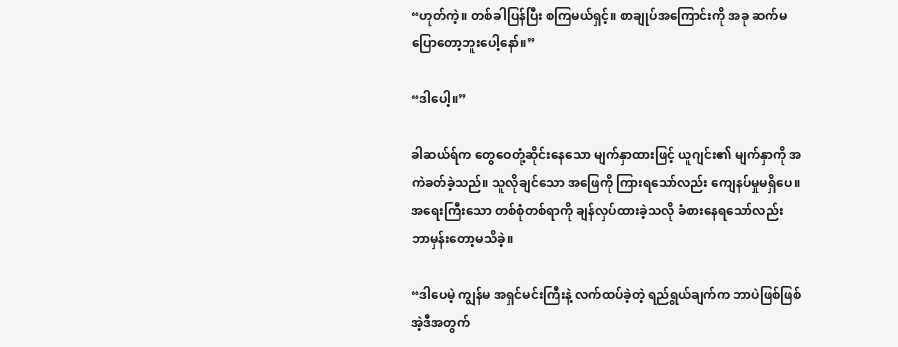“ဟုတ်ကဲ့။ တစ်ခါပြန်ပြီး စကြမယ်ရှင့်။ စာချုပ်အကြောင်းကို အခု ဆက်မပြောတော့ဘူးပေါ့နော်။”

“ဒါပေါ့။”

ခါဆယ်ရ်က တွေဝေတုံ့ဆိုင်းနေသော မျက်နှာထားဖြင့် ယူဂျင်း၏ မျက်နှာကို အကဲခတ်ခဲ့သည်။ သူလိုချင်သော အဖြေကို ကြားရသော်လည်း ကျေနပ်မှုမရှိပေ။ အရေးကြီးသော တစ်စုံတစ်ရာကို ချန်လှပ်ထားခဲ့သလို ခံစားနေရသော်လည်း ဘာမှန်းတော့မသိခဲ့။

“ဒါပေမဲ့ ကျွန်မ အရှင်မင်းကြီးနဲ့ လက်ထပ်ခဲ့တဲ့ ရည်ရွယ်ချက်က ဘာပဲဖြစ်ဖြစ် အဲ့ဒီအတွက်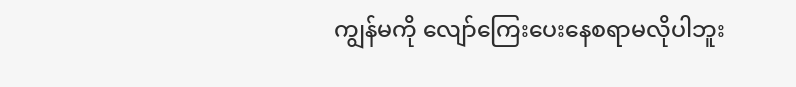ကျွန်မကို လျော်ကြေးပေးနေစရာမလိုပါဘူး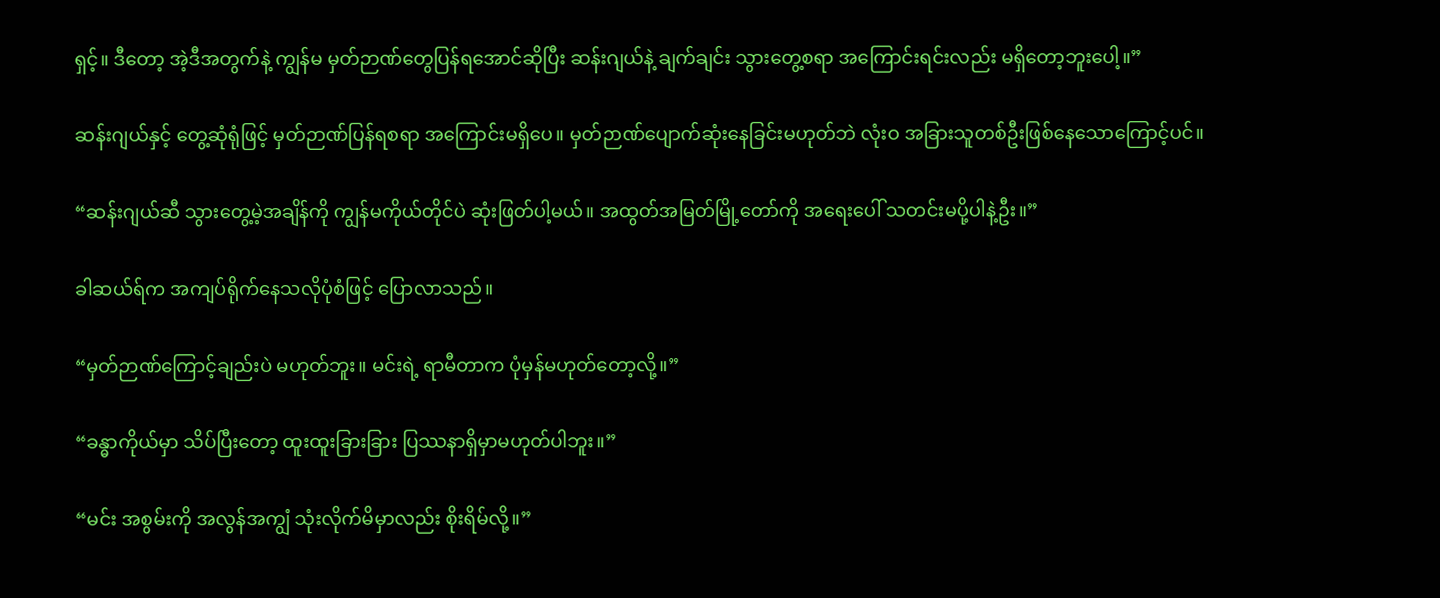ရှင့်။ ဒီတော့ အဲ့ဒီအတွက်နဲ့ ကျွန်မ မှတ်ဉာဏ်တွေပြန်ရအောင်ဆိုပြီး ဆန်းဂျယ်နဲ့ ချက်ချင်း သွားတွေ့စရာ အကြောင်းရင်းလည်း မရှိတော့ဘူးပေါ့။”

ဆန်းဂျယ်နှင့် တွေ့ဆုံရုံဖြင့် မှတ်ဉာဏ်ပြန်ရစရာ အကြောင်းမရှိပေ။ မှတ်ဉာဏ်ပျောက်ဆုံးနေခြင်းမဟုတ်ဘဲ လုံးဝ အခြားသူတစ်ဦးဖြစ်နေသောကြောင့်ပင်။

“ဆန်းဂျယ်ဆီ သွားတွေ့မဲ့အချိန်ကို ကျွန်မကိုယ်တိုင်ပဲ ဆုံးဖြတ်ပါ့မယ်။ အထွတ်အမြတ်မြို့တော်ကို အရေးပေါ် သတင်းမပို့ပါနဲ့ဦး။”

ခါဆယ်ရ်က အကျပ်ရိုက်နေသလိုပုံစံဖြင့် ပြောလာသည်။

“မှတ်ဉာဏ်ကြောင့်ချည်းပဲ မဟုတ်ဘူး။ မင်းရဲ့ ရာမီတာက ပုံမှန်မဟုတ်တော့လို့။”

“ခန္ဓာကိုယ်မှာ သိပ်ပြီးတော့ ထူးထူးခြားခြား ပြဿနာရှိမှာမဟုတ်ပါဘူး။”

“မင်း အစွမ်းကို အလွန်အကျွံ သုံးလိုက်မိမှာလည်း စိုးရိမ်လို့။”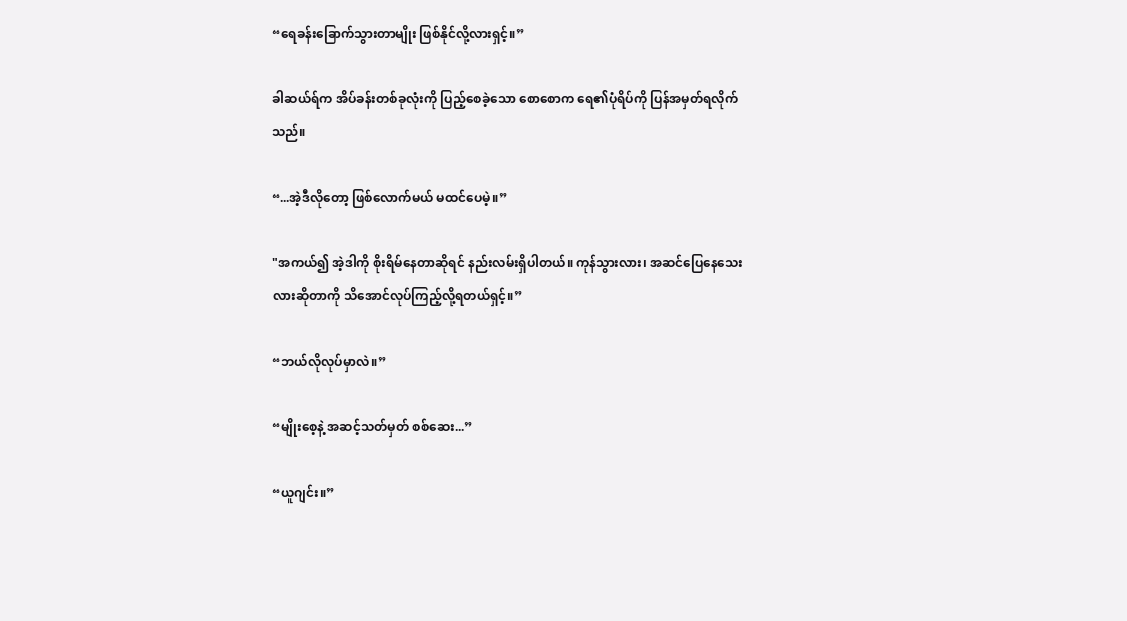“ရေခန်းခြောက်သွားတာမျိုး ဖြစ်နိုင်လို့လားရှင့်။”

ခါဆယ်ရ်က အိပ်ခန်းတစ်ခုလုံးကို ပြည့်စေခဲ့သော စောစောက ရေ၏ပုံရိပ်ကို ပြန်အမှတ်ရလိုက်သည်။

“...အဲ့ဒီလိုတော့ ဖြစ်လောက်မယ် မထင်ပေမဲ့။”

"အကယ်၍ အဲ့ဒါကို စိုးရိမ်နေတာဆိုရင် နည်းလမ်းရှိပါတယ်။ ကုန်သွားလား၊ အဆင်ပြေနေသေးလားဆိုတာကို သိအောင်လုပ်ကြည့်လို့ရတယ်ရှင့်။”

“ဘယ်လိုလုပ်မှာလဲ။”

“မျိုးစေ့နဲ့ အဆင့်သတ်မှတ် စစ်ဆေး...”

“ယူဂျင်း။”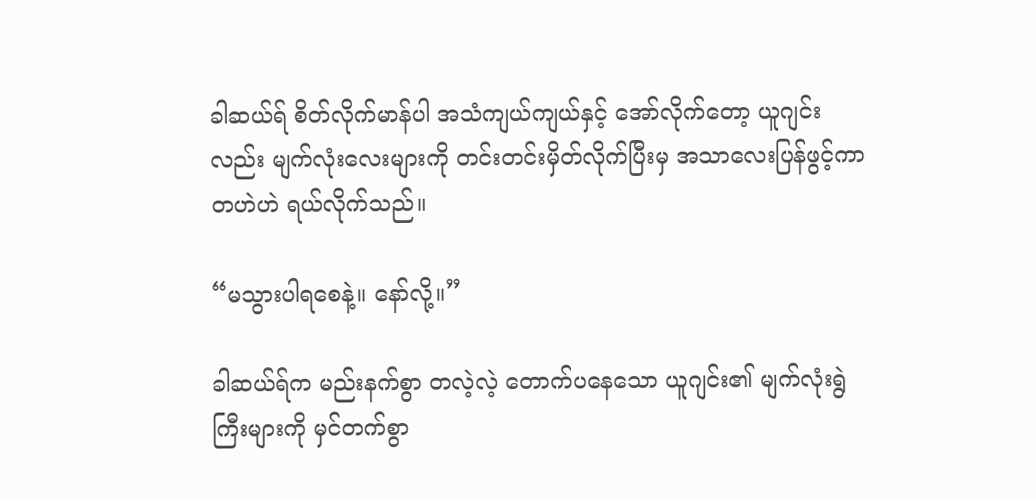ခါဆယ်ရ် စိတ်လိုက်မာန်ပါ အသံကျယ်ကျယ်နှင့် အော်လိုက်တော့ ယူဂျင်းလည်း မျက်လုံးလေးများကို တင်းတင်းမှိတ်လိုက်ပြီးမှ အသာလေးပြန်ဖွင့်ကာ တဟဲဟဲ ရယ်လိုက်သည်။

“မသွားပါရစေနဲ့။ နော်လို့။”

ခါဆယ်ရ်က မည်းနက်စွာ တလဲ့လဲ့ တောက်ပနေသော ယူဂျင်း၏ မျက်လုံးရွဲကြီးများကို မှင်တက်စွာ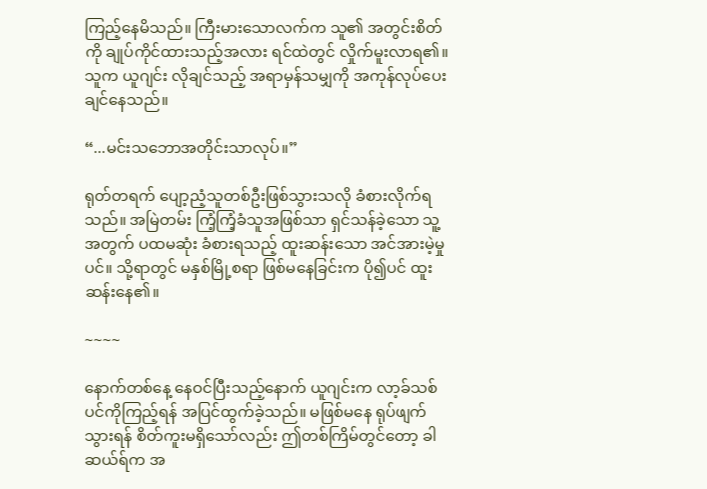ကြည့်နေမိသည်။ ကြီးမားသောလက်က သူ၏ အတွင်းစိတ်ကို ချုပ်ကိုင်ထားသည့်အလား ရင်ထဲတွင် လှိုက်မူးလာရ၏။ သူက ယူဂျင်း လိုချင်သည့် အရာမှန်သမျှကို အကုန်လုပ်ပေးချင်နေသည်။

“...မင်းသဘောအတိုင်းသာလုပ်။”

ရုတ်တရက် ပျော့ညံ့သူတစ်ဦးဖြစ်သွားသလို ခံစားလိုက်ရသည်။ အမြဲတမ်း ကြံ့ကြံ့ခံသူအဖြစ်သာ ရှင်သန်ခဲ့သော သူ့အတွက် ပထမဆုံး ခံစားရသည့် ထူးဆန်းသော အင်အားမဲ့မှုပင်။ သို့ရာတွင် မနှစ်မြို့စရာ ဖြစ်မနေခြင်းက ပို၍ပင် ထူးဆန်းနေ၏။

~~~~

နောက်တစ်နေ့ နေဝင်ပြီးသည့်နောက် ယူဂျင်းက လာ့ခ်သစ်ပင်ကိုကြည့်ရန် အပြင်ထွက်ခဲ့သည်။ မဖြစ်မနေ ရုပ်ဖျက်သွားရန် စိတ်ကူးမရှိသော်လည်း ဤတစ်ကြိမ်တွင်တော့ ခါဆယ်ရ်က အ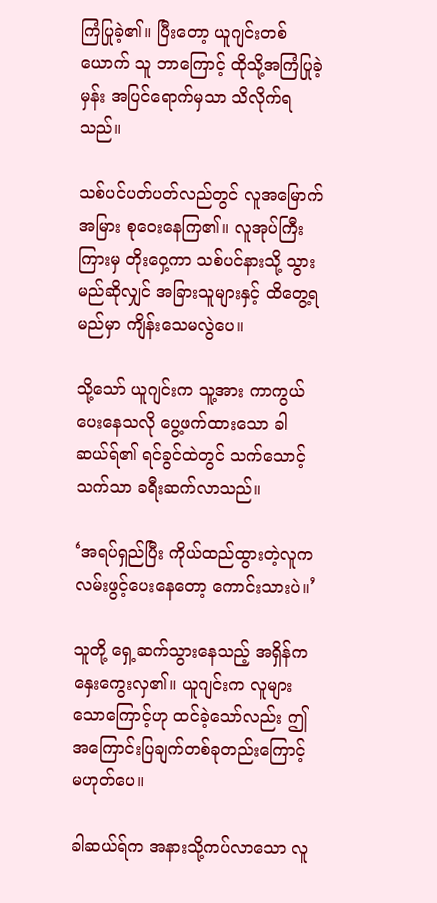ကြံပြုခဲ့၏။ ပြီးတော့ ယူဂျင်းတစ်ယောက် သူ ဘာကြောင့် ထိုသို့အကြံပြုခဲ့မှန်း အပြင်ရောက်မှသာ သိလိုက်ရသည်။

သစ်ပင်ပတ်ပတ်လည်တွင် လူအမြောက်အမြား စုဝေးနေကြ၏။ လူအုပ်ကြီးကြားမှ တိုးဝှေ့ကာ သစ်ပင်နားသို့ သွားမည်ဆိုလျှင် အခြားသူများနှင့် ထိတွေ့ရမည်မှာ ကျိန်းသေမလွဲပေ။

သို့သော် ယူဂျင်းက သူ့အား ကာကွယ်ပေးနေသလို ပွေ့ဖက်ထားသော ခါဆယ်ရ်၏ ရင်ခွင်ထဲတွင် သက်သောင့်သက်သာ ခရီးဆက်လာသည်။

‘အရပ်ရှည်ပြီး ကိုယ်ထည်ထွားတဲ့လူက လမ်းဖွင့်ပေးနေတော့ ကောင်းသားပဲ။’

သူတို့ ရှေ့ဆက်သွားနေသည့် အရှိန်က နှေးကွေးလှ၏။ ယူဂျင်းက လူများသောကြောင့်ဟု ထင်ခဲ့သော်လည်း ဤအကြောင်းပြချက်တစ်ခုတည်းကြောင့် မဟုတ်ပေ။

ခါဆယ်ရ်က အနားသို့ကပ်လာသော လူ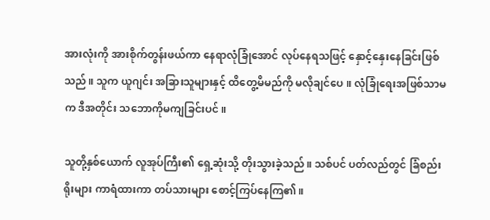အားလုံးကို အားစိုက်တွန်းဖယ်ကာ နေရာလုံခြုံအောင် လုပ်နေရသဖြင့် နှောင့်နှေးနေခြင်းဖြစ်သည်။ သူက ယူဂျင်း အခြားသူများနှင့် ထိတွေ့မိမည်ကို မလိုချင်ပေ။ လုံခြုံရေးအဖြစ်သာမက ဒီအတိုင်း သဘောကိုမကျခြင်းပင်။

သူတို့နှစ်ယောက် လူအုပ်ကြီး၏ ရှေ့ဆုံးသို့ တိုးသွားခဲ့သည်။ သစ်ပင် ပတ်လည်တွင် ခြံစည်းရိုးများ ကာရံထားကာ တပ်သားများ စောင့်ကြပ်နေကြ၏။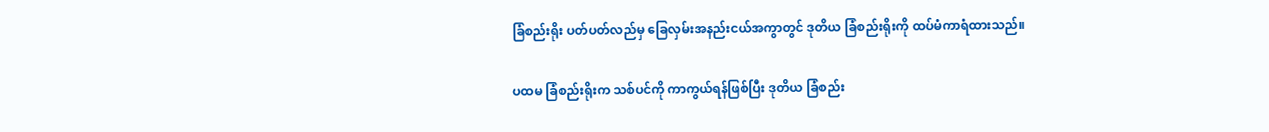ခြံစည်းရိုး ပတ်ပတ်လည်မှ ခြေလှမ်းအနည်းငယ်အကွာတွင် ဒုတိယ ခြံစည်းရိုးကို ထပ်မံကာရံထားသည်။

ပထမ ခြံစည်းရိုးက သစ်ပင်ကို ကာကွယ်ရန်ဖြစ်ပြီး ဒုတိယ ခြံစည်း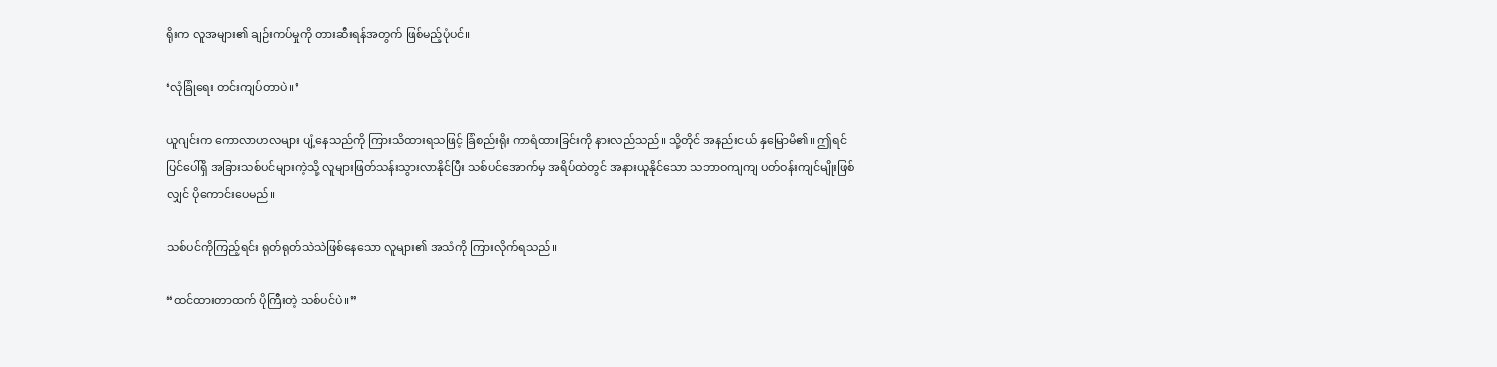ရိုးက လူအများ၏ ချဉ်းကပ်မှုကို တားဆီးရန်အတွက် ဖြစ်မည့်ပုံပင်။

‘လုံခြုံရေး တင်းကျပ်တာပဲ။’

ယူဂျင်းက ကောလာဟလများ ပျံ့နေသည်ကို ကြားသိထားရသဖြင့် ခြံစည်းရိုး ကာရံထားခြင်းကို နားလည်သည်။ သို့တိုင် အနည်းငယ် နှမြောမိ၏။ ဤရင်ပြင်ပေါ်ရှိ အခြားသစ်ပင်များကဲ့သို့ လူများဖြတ်သန်းသွားလာနိုင်ပြီး သစ်ပင်အောက်မှ အရိပ်ထဲတွင် အနားယူနိုင်သော သဘာဝကျကျ ပတ်ဝန်းကျင်မျိုးဖြစ်လျှင် ပိုကောင်းပေမည်။

သစ်ပင်ကိုကြည့်ရင်း ရုတ်ရုတ်သဲသဲဖြစ်နေသော လူများ၏ အသံကို ကြားလိုက်ရသည်။

“ထင်ထားတာထက် ပိုကြီးတဲ့ သစ်ပင်ပဲ။”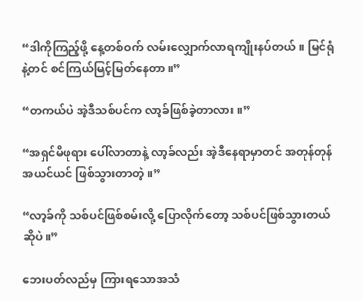“ဒါကိုကြည့်ဖို့ နေ့တစ်ဝက် လမ်းလျှောက်လာရကျိုးနပ်တယ်။ မြင်ရုံနဲ့တင် စင်ကြယ်မြင့်မြတ်နေတာ။”

“တကယ်ပဲ အဲ့ဒီသစ်ပင်က လာ့ခ်ဖြစ်ခဲ့တာလား။”

“အရှင်မိဖုရား ပေါ်လာတာနဲ့ လာ့ခ်လည်း အဲ့ဒီနေရာမှာတင် အတုန်တုန်အယင်ယင် ဖြစ်သွားတာတဲ့။”

“လာ့ခ်ကို သစ်ပင်ဖြစ်စမ်းလို့ ပြောလိုက်တော့ သစ်ပင်ဖြစ်သွားတယ်ဆိုပဲ။”

ဘေးပတ်လည်မှ ကြားရသောအသံ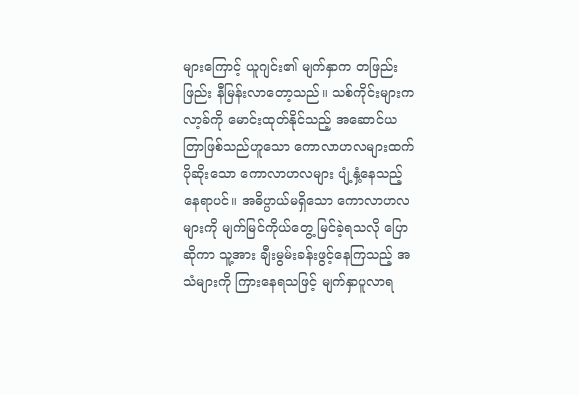များကြောင့် ယူဂျင်း၏ မျက်နှာက တဖြည်းဖြည်း နီမြန်းလာတော့သည်။ သစ်ကိုင်းများက လာ့ခ်ကို မောင်းထုတ်နိုင်သည့် အဆောင်ယတြာဖြစ်သည်ဟူသော ကောလာဟလများထက် ပိုဆိုးသော ကောလာဟလများ ပျံ့နှံ့နေသည့်နေရာပင်။ အဓိပ္ပာယ်မရှိသော ကောလာဟလများကို မျက်မြင်ကိုယ်တွေ့ မြင်ခဲ့ရသလို ပြောဆိုကာ သူ့အား ချီးမွမ်းခန်းဖွင့်နေကြသည့် အသံများကို ကြားနေရသဖြင့် မျက်နှာပူလာရ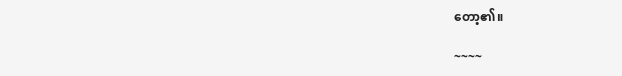တော့၏။

~~~~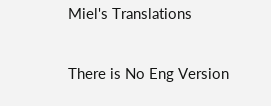Miel's Translations

There is No Eng Version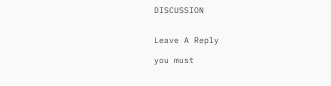DISCUSSION


Leave A Reply

you must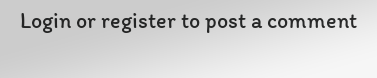Login or register to post a comment